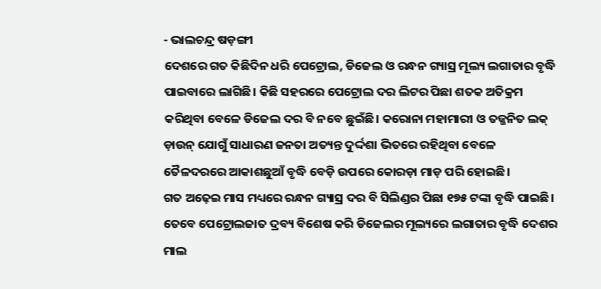- ଭାଲଚନ୍ଦ୍ର ଷଡ଼ଙ୍ଗୀ
ଦେଶରେ ଗତ କିଛିଦିନ ଧରି ପେଟ୍ରୋଲ, ଡିଜେଲ ଓ ରନ୍ଧନ ଗ୍ୟାସ୍ର ମୂଲ୍ୟ ଲଗାତାର ବୃଦ୍ଧି ପାଇବାରେ ଲାଗିଛି। କିଛି ସହରରେ ପେଟ୍ରୋଲ ଦର ଲିଟର ପିଛା ଶତକ ଅତିକ୍ରମ କରିଥିବା ବେଳେ ଡିଜେଲ ଦର ବି ନବେ ଛୁଇଁଛି। କରୋନା ମହାମାରୀ ଓ ତଜ୍ଜନିତ ଲକ୍ ଡ଼ାଉନ୍ ଯୋଗୁଁ ସାଧାରଣ ଜନତା ଅତ୍ୟନ୍ତ ଦୁର୍ଦ୍ଦଶା ଭିତରେ ରହିଥିବା ବେଳେ ତୈଳଦରରେ ଆକାଶଛୁଆଁ ବୃଦ୍ଧି ବେଡ଼ି ଉପରେ କୋରଡ଼ା ମାଡ଼ ପରି ହୋଇଛି।
ଗତ ଅଢ଼େଇ ମାସ ମଧ୍ୟରେ ରନ୍ଧନ ଗ୍ୟାସ୍ର ଦର ବି ସିଲିଣ୍ଡର ପିଛା ୧୭୫ ଟଙ୍କା ବୃଦ୍ଧି ପାଇଛି। ତେବେ ପେଟ୍ରୋଲଜାତ ଦ୍ରବ୍ୟ ବିଶେଷ କରି ଡିଜେଲର ମୂଲ୍ୟରେ ଲଗାତାର ବୃଦ୍ଧି ଦେଶର ମାଲ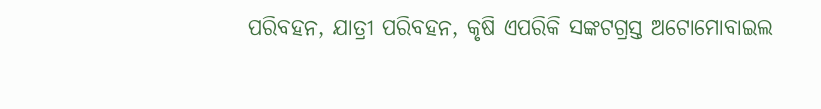ପରିବହନ, ଯାତ୍ରୀ ପରିବହନ, କୃଷି ଏପରିକି ସଙ୍କଟଗ୍ରସ୍ତ ଅଟୋମୋବାଇଲ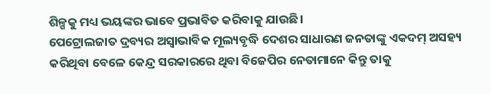ଶିଳ୍ପକୁ ମଧ୍ୟ ଭୟଙ୍କର ଭାବେ ପ୍ରଭାବିତ କରିବାକୁ ଯାଉଛି।
ପେଟ୍ରୋଲଜାତ ଦ୍ରବ୍ୟର ଅସ୍ୱାଭାବିକ ମୂଲ୍ୟବୃଦ୍ଧି ଦେଶର ସାଧାରଣ ଜନତାଙ୍କୁ ଏକଦମ୍ ଅସହ୍ୟ କରିଥିବା ବେଳେ କେନ୍ଦ୍ର ସରକାରରେ ଥିବା ବିଜେପିର ନେତାମାନେ କିନ୍ତୁ ତାକୁ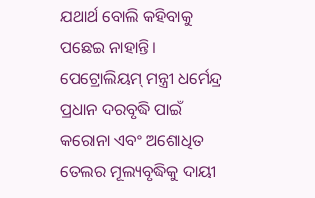ଯଥାର୍ଥ ବୋଲି କହିବାକୁ ପଛେଇ ନାହାନ୍ତି। ପେଟ୍ରୋଲିୟମ୍ ମନ୍ତ୍ରୀ ଧର୍ମେନ୍ଦ୍ର ପ୍ରଧାନ ଦରବୃଦ୍ଧି ପାଇଁ କରୋନା ଏବଂ ଅଶୋଧିତ ତେଲର ମୂଲ୍ୟବୃଦ୍ଧିକୁ ଦାୟୀ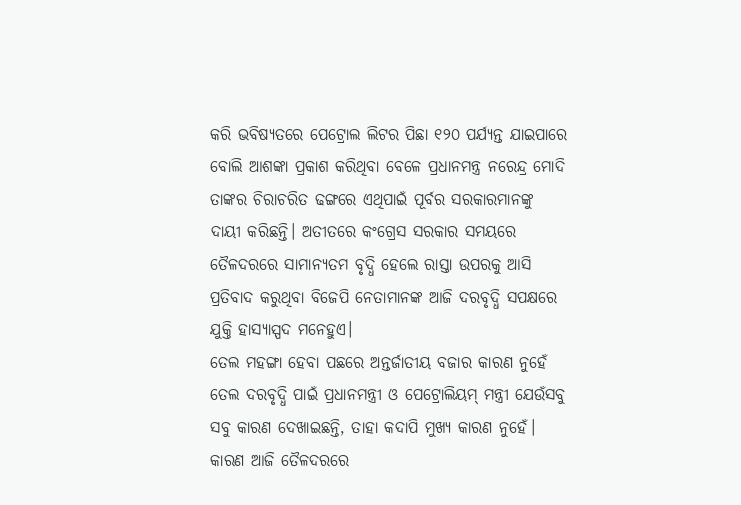କରି ଭବିଷ୍ୟତରେ ପେଟ୍ରୋଲ ଲିଟର ପିଛା ୧୨୦ ପର୍ଯ୍ୟନ୍ତ ଯାଇପାରେ ବୋଲି ଆଶଙ୍କା ପ୍ରକାଶ କରିଥିବା ବେଳେ ପ୍ରଧାନମନ୍ତ୍ର ନରେନ୍ଦ୍ର ମୋଦି ତାଙ୍କର ଚିରାଚରିତ ଢଙ୍ଗରେ ଏଥିପାଇଁ ପୂର୍ବର ସରକାରମାନଙ୍କୁ ଦାୟୀ କରିଛନ୍ତି। ଅତୀତରେ କଂଗ୍ରେସ ସରକାର ସମୟରେ ତୈଳଦରରେ ସାମାନ୍ୟତମ ବୃଦ୍ଧି ହେଲେ ରାସ୍ତା ଉପରକୁ ଆସି ପ୍ରତିବାଦ କରୁଥିବା ବିଜେପି ନେତାମାନଙ୍କ ଆଜି ଦରବୃଦ୍ଧି ସପକ୍ଷରେ ଯୁକ୍ତି ହାସ୍ୟାସ୍ପଦ ମନେହୁଏ।
ତେଲ ମହଙ୍ଗା ହେବା ପଛରେ ଅନ୍ତର୍ଜାତୀୟ ବଜାର କାରଣ ନୁହେଁ
ତେଲ ଦରବୃଦ୍ଧି ପାଇଁ ପ୍ରଧାନମନ୍ତ୍ରୀ ଓ ପେଟ୍ରୋଲିୟମ୍ ମନ୍ତ୍ରୀ ଯେଉଁସବୁ ସବୁ କାରଣ ଦେଖାଇଛନ୍ତି, ତାହା କଦାପି ମୁଖ୍ୟ କାରଣ ନୁହେଁ। କାରଣ ଆଜି ତୈଳଦରରେ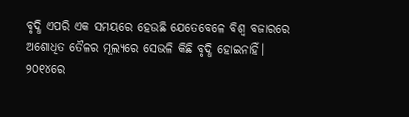ବୃଦ୍ଧି ଏପରି ଏକ ସମୟରେ ହେଉଛି ଯେତେବେଳେ ବିଶ୍ୱ ବଜାରରେ ଅଶୋଧିତ ତୈଳର ମୂଲ୍ୟରେ ସେଭଳି କିଛି ବୃଦ୍ଧି ହୋଇନାହିଁ।
୨୦୧୪ରେ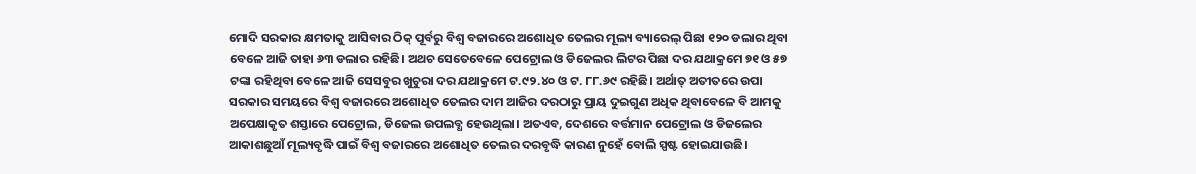ମୋଦି ସରକାର କ୍ଷମତାକୁ ଆସିବାର ଠିକ୍ ପୂର୍ବରୁ ବିଶ୍ୱ ବଜାରରେ ଅଶୋଧିତ ତେଲର ମୂଲ୍ୟ ବ୍ୟାରେଲ୍ ପିଛା ୧୨୦ ଡଲାର ଥିବା ବେଳେ ଆଜି ତାହା ୬୩ ଡଲାର ରହିଛି। ଅଥଚ ସେତେବେଳେ ପେଟ୍ରୋଲ ଓ ଡିଜେଲର ଲିଟର ପିଛା ଦର ଯଥାକ୍ରମେ ୭୧ ଓ ୫୭ ଟଙ୍କା ରହିଥିବା ବେଳେ ଆଜି ସେସବୁର ଖୁଚୁରା ଦର ଯଥାକ୍ରମେ ଟ.୯୨.୪୦ ଓ ଟ. ୮୮.୬୯ ରହିଛି। ଅର୍ଥାତ୍ ଅତୀତରେ ଉପା ସରକାର ସମୟରେ ବିଶ୍ୱ ବଜାରରେ ଅଶୋଧିତ ତେଲର ଦାମ ଆଜିର ଦରଠାରୁ ପ୍ରାୟ ଦୁଇଗୁଣ ଅଧିକ ଥିବାବେଳେ ବି ଆମକୁ ଅପେକ୍ଷାକୃତ ଶସ୍ତାରେ ପେଟ୍ରୋଲ, ଡିଜେଲ ଉପଲବ୍ଧ ହେଉଥିଲା। ଅତଏବ, ଦେଶରେ ବର୍ତ୍ତମାନ ପେଟ୍ରୋଲ ଓ ଡିଜଲେର ଆକାଶଛୁଆଁ ମୂଲ୍ୟବୃଦ୍ଧି ପାଇଁ ବିଶ୍ୱ ବଜାରରେ ଅଶୋଧିତ ତେଲର ଦରବୃଦ୍ଧି କାରଣ ନୁହେଁ ବୋଲି ସ୍ପଷ୍ଟ ହୋଇଯାଉଛି।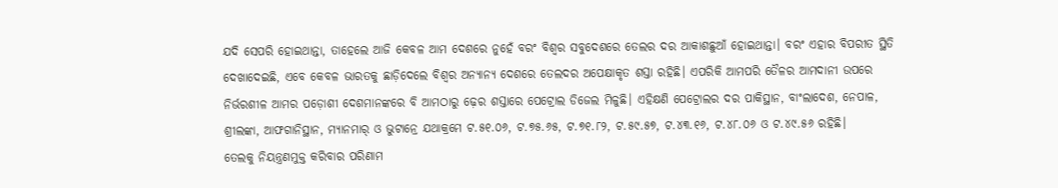ଯଦି ସେପରି ହୋଇଥାନ୍ତା, ତାହେଲେ ଆଜି କେବଳ ଆମ ଦେଶରେ ନୁହେଁ ବରଂ ବିଶ୍ୱର ସବୁଦେଶରେ ତେଲର ଦର ଆକାଶଛୁଆଁ ହୋଇଥାନ୍ତା। ବରଂ ଏହାର ବିପରୀତ ସ୍ଥିତି ଦେଖାଦେଇଛି, ଏବେ କେବଳ ଭାରତକୁ ଛାଡ଼ିଦେଲେ ବିଶ୍ୱର ଅନ୍ୟାନ୍ୟ ଦେଶରେ ତେଲଦର ଅପେକ୍ଷାକୃତ ଶସ୍ତା ରହିଛି। ଏପରିକି ଆମପରି ତୈଳର ଆମଦାନୀ ଉପରେ ନିର୍ଭରଶୀଳ ଆମର ପଡ଼ୋଶୀ ଦେଶମାନଙ୍କରେ ବି ଆମଠାରୁ ଢ଼େର ଶସ୍ତାରେ ପେଟ୍ରୋଲ ଡିଜେଲ ମିଳୁଛି। ଏହିକ୍ଷଣି ପେଟ୍ରୋଲର ଦର ପାକିସ୍ଥାନ, ବାଂଲାଦେଶ, ନେପାଳ, ଶ୍ରୀଲଙ୍କା, ଆଫଗାନିସ୍ଥାନ, ମ୍ୟାନମାର୍ ଓ ଭୁଟାନ୍ରେ ଯଥାକ୍ରମେ ଟ.୫୧.୦୬, ଟ.୭୫.୬୫, ଟ.୭୧.୮୨, ଟ.୫୯.୫୭, ଟ.୪୩.୧୬, ଟ.୪୮.୦୬ ଓ ଟ.୪୯.୫୬ ରହିଛି।
ତେଲକୁ ନିୟନ୍ତ୍ରଣମୁକ୍ତ କରିବାର ପରିଣାମ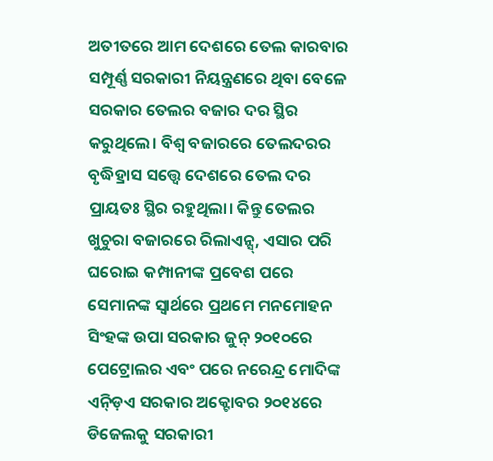ଅତୀତରେ ଆମ ଦେଶରେ ତେଲ କାରବାର ସମ୍ପୂର୍ଣ୍ଣ ସରକାରୀ ନିୟନ୍ତ୍ରଣରେ ଥିବା ବେଳେ ସରକାର ତେଲର ବଜାର ଦର ସ୍ଥିର କରୁଥିଲେ। ବିଶ୍ୱ ବଜାରରେ ତେଲଦରର ବୃଦ୍ଧିହ୍ରାସ ସତ୍ତ୍ୱେ ଦେଶରେ ତେଲ ଦର ପ୍ରାୟତଃ ସ୍ଥିର ରହୁଥିଲା। କିନ୍ତୁ ତେଲର ଖୁଚୁରା ବଜାରରେ ରିଲାଏନ୍ସ୍, ଏସାର ପରି ଘରୋଇ କମ୍ପାନୀଙ୍କ ପ୍ରବେଶ ପରେ ସେମାନଙ୍କ ସ୍ୱାର୍ଥରେ ପ୍ରଥମେ ମନମୋହନ ସିଂହଙ୍କ ଉପା ସରକାର ଜୁନ୍ ୨୦୧୦ରେ ପେଟ୍ରୋଲର ଏବଂ ପରେ ନରେନ୍ଦ୍ର ମୋଦିଙ୍କ ଏନ୍ଡ଼ିଏ ସରକାର ଅକ୍ଟୋବର ୨୦୧୪ରେ ଡିଜେଲକୁ ସରକାରୀ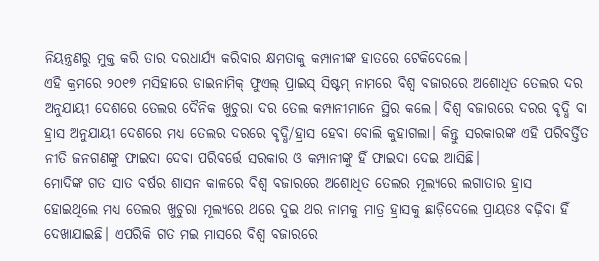ନିୟନ୍ତ୍ରଣରୁ ମୁକ୍ତ କରି ତାର ଦରଧାର୍ଯ୍ୟ କରିବାର କ୍ଷମତାକୁ କମ୍ପାନୀଙ୍କ ହାତରେ ଟେକିଦେଲେ।
ଏହି କ୍ରମରେ ୨୦୧୭ ମସିହାରେ ଡାଇନାମିକ୍ ଫୁଏଲ୍ ପ୍ରାଇସ୍ ସିଷ୍ଟମ୍ ନାମରେ ବିଶ୍ୱ ବଜାରରେ ଅଶୋଧିତ ତେଲର ଦର ଅନୁଯାୟୀ ଦେଶରେ ତେଲର ଦୈନିକ ଖୁଚୁରା ଦର ତେଲ କମ୍ପାନୀମାନେ ସ୍ଥିର କଲେ। ବିଶ୍ୱ ବଜାରରେ ଦରର ବୃଦ୍ଧି ବା ହ୍ରାସ ଅନୁଯାୟୀ ଦେଶରେ ମଧ୍ୟ ତେଲର ଦରରେ ବୃଦ୍ଧି/ହ୍ରାସ ହେବା ବୋଲି କୁହାଗଲା। କିନ୍ତୁ ସରକାରଙ୍କ ଏହି ପରିବର୍ତ୍ତିତ ନୀତି ଜନଗଣଙ୍କୁ ଫାଇଦା ଦେବା ପରିବର୍ତ୍ତେ ସରକାର ଓ କମ୍ପାନୀଙ୍କୁ ହିଁ ଫାଇଦା ଦେଇ ଆସିଛି।
ମୋଦିଙ୍କ ଗତ ସାତ ବର୍ଷର ଶାସନ କାଳରେ ବିଶ୍ୱ ବଜାରରେ ଅଶୋଧିତ ତେଲର ମୂଲ୍ୟରେ ଲଗାତାର ହ୍ରାସ ହୋଇଥିଲେ ମଧ୍ୟ ତେଲର ଖୁଚୁରା ମୂଲ୍ୟରେ ଥରେ ଦୁଇ ଥର ନାମକୁ ମାତ୍ର ହ୍ରାସକୁ ଛାଡ଼ିଦେଲେ ପ୍ରାୟତଃ ବଢ଼ିବା ହିଁ ଦେଖାଯାଇଛି। ଏପରିକି ଗତ ମଇ ମାସରେ ବିଶ୍ୱ ବଜାରରେ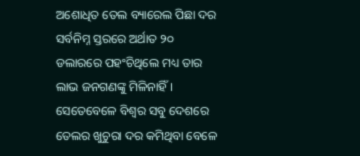ଅଶୋଧିତ ତେଲ ବ୍ୟାରେଲ ପିଛା ଦର ସର୍ବନିମ୍ନ ସ୍ତରରେ ଅର୍ଥାତ ୨୦ ଡଲାରରେ ପହଂଚିଥିଲେ ମଧ୍ୟ ତାର ଲାଭ ଜନଗଣଙ୍କୁ ମିଳିନାହିଁ। ସେତେବେଳେ ବିଶ୍ୱର ସବୁ ଦେଶରେ ତେଲର ଖୁଚୁରା ଦର କମିଥିବା ବେଳେ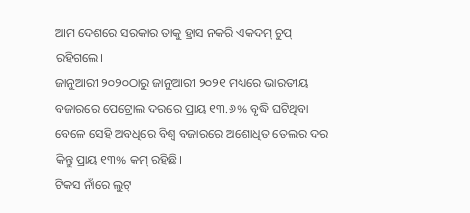ଆମ ଦେଶରେ ସରକାର ତାକୁ ହ୍ରାସ ନକରି ଏକଦମ୍ ଚୁପ୍ ରହିଗଲେ।
ଜାନୁଆରୀ ୨୦୨୦ଠାରୁ ଜାନୁଆରୀ ୨୦୨୧ ମଧ୍ୟରେ ଭାରତୀୟ ବଜାରରେ ପେଟ୍ରୋଲ ଦରରେ ପ୍ରାୟ ୧୩.୬% ବୃଦ୍ଧି ଘଟିଥିବା ବେଳେ ସେହି ଅବଧିରେ ବିଶ୍ୱ ବଜାରରେ ଅଶୋଧିତ ତେଲର ଦର କିନ୍ତୁ ପ୍ରାୟ ୧୩% କମ୍ ରହିଛି।
ଟିକସ ନାଁରେ ଲୁଟ୍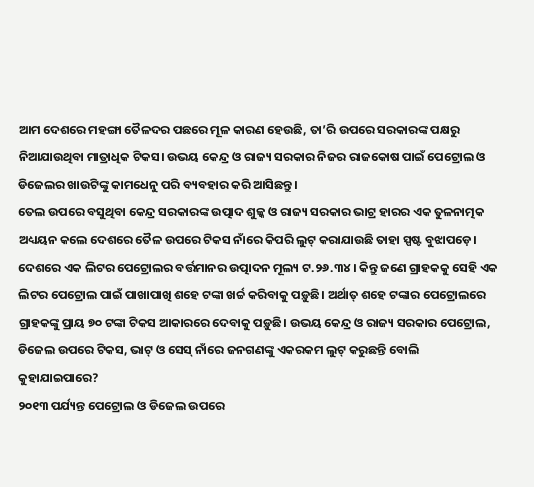ଆମ ଦେଶରେ ମହଙ୍ଗା ତୈଳଦର ପଛରେ ମୂଳ କାରଣ ହେଉଛି, ତା’ରି ଉପରେ ସରକାରଙ୍କ ପକ୍ଷରୁ ନିଆଯାଉଥିବା ମାତ୍ରାଧିକ ଟିକସ। ଉଭୟ କେନ୍ଦ୍ର ଓ ରାଜ୍ୟ ସରକାର ନିଜର ରାଜକୋଷ ପାଇଁ ପେଟ୍ରୋଲ ଓ ଡିଜେଲର ଖାଉଟିଙ୍କୁ କାମଧେନୁ ପରି ବ୍ୟବହାର କରି ଆସିଛନ୍ତୁ।
ତେଲ ଉପରେ ବସୁଥିବା କେନ୍ଦ୍ର ସରକାରଙ୍କ ଉତ୍ପାଦ ଶୁଳ୍କ ଓ ରାଜ୍ୟ ସରକାର ଭାଟ୍ର ହାରର ଏକ ତୁଳନାତ୍ମକ ଅଧ୍ୟୟନ କଲେ ଦେଶରେ ତୈଳ ଉପରେ ଟିକସ ନାଁରେ କିପରି ଲୁଟ୍ କରାଯାଉଛି ତାହା ସ୍ପଷ୍ଟ ବୁଝାପଡ଼େ। ଦେଶରେ ଏକ ଲିଟର ପେଟ୍ରୋଲର ବର୍ତ୍ତମାନର ଉତ୍ପାଦନ ମୂଲ୍ୟ ଟ.୨୬.୩୪। କିନ୍ତୁ ଜଣେ ଗ୍ରାହକକୁ ସେହି ଏକ ଲିଟର ପେଟ୍ରୋଲ ପାଇଁ ପାଖାପାଖି ଶହେ ଟଙ୍କା ଖର୍ଚ୍ଚ କରିବାକୁ ପଡ଼ୁଛି। ଅର୍ଥାତ୍ ଶହେ ଟଙ୍କାର ପେଟ୍ରୋଲରେ ଗ୍ରାହକଙ୍କୁ ପ୍ରାୟ ୭୦ ଟଙ୍କା ଟିକସ ଆକାରରେ ଦେବାକୁ ପଡ଼ୁଛି। ଉଭୟ କେନ୍ଦ୍ର ଓ ରାଜ୍ୟ ସରକାର ପେଟ୍ରୋଲ, ଡିଜେଲ ଉପରେ ଟିକସ, ଭାଟ୍ ଓ ସେସ୍ ନାଁରେ ଜନଗଣଙ୍କୁ ଏକରକମ ଲୁଟ୍ କରୁଛନ୍ତି ବୋଲି କୁହାଯାଇପାରେ?
୨୦୧୩ ପର୍ଯ୍ୟନ୍ତ ପେଟ୍ରୋଲ ଓ ଡିଜେଲ ଉପରେ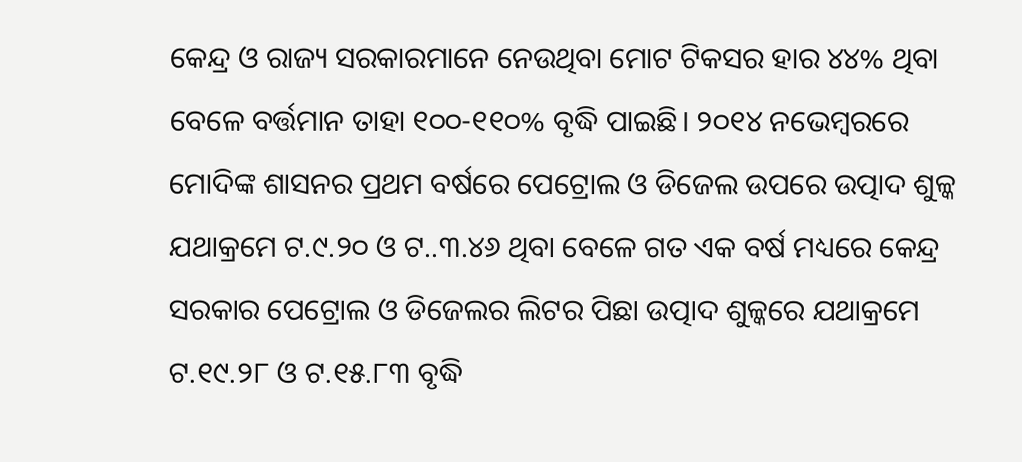କେନ୍ଦ୍ର ଓ ରାଜ୍ୟ ସରକାରମାନେ ନେଉଥିବା ମୋଟ ଟିକସର ହାର ୪୪% ଥିବା ବେଳେ ବର୍ତ୍ତମାନ ତାହା ୧୦୦-୧୧୦% ବୃଦ୍ଧି ପାଇଛି। ୨୦୧୪ ନଭେମ୍ବରରେ ମୋଦିଙ୍କ ଶାସନର ପ୍ରଥମ ବର୍ଷରେ ପେଟ୍ରୋଲ ଓ ଡିଜେଲ ଉପରେ ଉତ୍ପାଦ ଶୁଳ୍କ ଯଥାକ୍ରମେ ଟ.୯.୨୦ ଓ ଟ..୩.୪୬ ଥିବା ବେଳେ ଗତ ଏକ ବର୍ଷ ମଧ୍ୟରେ କେନ୍ଦ୍ର ସରକାର ପେଟ୍ରୋଲ ଓ ଡିଜେଲର ଲିଟର ପିଛା ଉତ୍ପାଦ ଶୁଳ୍କରେ ଯଥାକ୍ରମେ ଟ.୧୯.୨୮ ଓ ଟ.୧୫.୮୩ ବୃଦ୍ଧି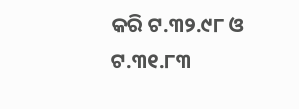କରି ଟ.୩୨.୯୮ ଓ ଟ.୩୧.୮୩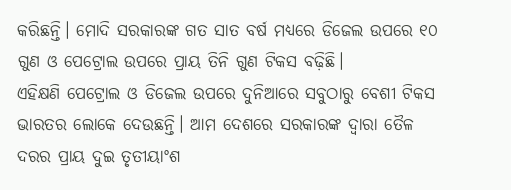କରିଛନ୍ତି। ମୋଦି ସରକାରଙ୍କ ଗତ ସାତ ବର୍ଷ ମଧ୍ୟରେ ଡିଜେଲ ଉପରେ ୧୦ ଗୁଣ ଓ ପେଟ୍ରୋଲ ଉପରେ ପ୍ରାୟ ତିନି ଗୁଣ ଟିକସ ବଢ଼ିଛି।
ଏହିକ୍ଷଣି ପେଟ୍ରୋଲ ଓ ଡିଜେଲ ଉପରେ ଦୁନିଆରେ ସବୁଠାରୁ ବେଶୀ ଟିକସ ଭାରତର ଲୋକେ ଦେଉଛନ୍ତି। ଆମ ଦେଶରେ ସରକାରଙ୍କ ଦ୍ୱାରା ତୈଳ ଦରର ପ୍ରାୟ ଦୁଇ ତୃତୀୟାଂଶ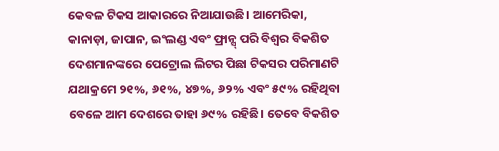କେବଳ ଟିକସ ଆକାରରେ ନିଆଯାଉଛି। ଆମେରିକା, କାନାଡ଼ା, ଜାପାନ, ଇଂଲଣ୍ଡ ଏବଂ ଫ୍ରାନ୍ସ୍ ପରି ବିଶ୍ୱର ବିକଶିତ ଦେଶମାନଙ୍କରେ ପେଟ୍ରୋଲ ଲିଟର ପିଛା ଟିକସର ପରିମାଣଟି ଯଥାକ୍ରମେ ୨୧%, ୬୧%, ୪୭%, ୬୨% ଏବଂ ୫୯% ରହିଥିବା ବେଳେ ଆମ ଦେଶରେ ତାହା ୬୯% ରହିଛି। ତେବେ ବିକଶିତ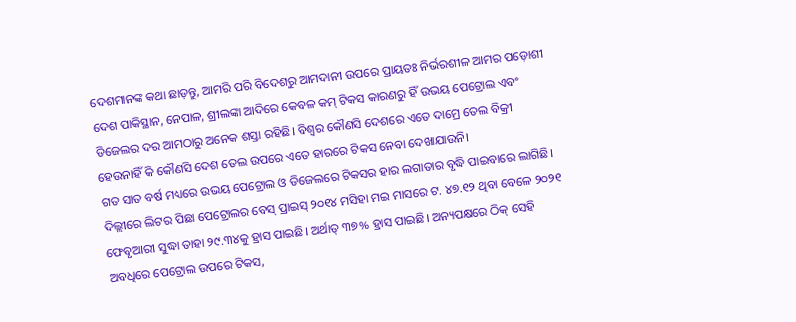ଦେଶମାନଙ୍କ କଥା ଛାଡ଼ନ୍ତୁ, ଆମରି ପରି ବିଦେଶରୁ ଆମଦାନୀ ଉପରେ ପ୍ରାୟତଃ ନିର୍ଭରଶୀଳ ଆମର ପଡ଼ୋଶୀ ଦେଶ ପାକିସ୍ଥାନ, ନେପାଳ, ଶ୍ରୀଲଙ୍କା ଆଦିରେ କେବଳ କମ୍ ଟିକସ କାରଣରୁ ହିଁ ଉଭୟ ପେଟ୍ରୋଲ ଏବଂ ଡିଜେଲର ଦର ଆମଠାରୁ ଅନେକ ଶସ୍ତା ରହିଛି। ବିଶ୍ୱର କୌଣସି ଦେଶରେ ଏତେ ଦାମ୍ରେ ତେଲ ବିକ୍ରୀ ହେଉନାହିଁ କି କୌଣସି ଦେଶ ତେଲ ଉପରେ ଏତେ ହାରରେ ଟିକସ ନେବା ଦେଖାଯାଉନି।
ଗତ ସାତ ବର୍ଷ ମଧ୍ୟରେ ଉଭୟ ପେଟ୍ରୋଲ ଓ ଡିଜେଲରେ ଟିକସର ହାର ଲଗାତାର ବୃଦ୍ଧି ପାଇବାରେ ଲାଗିଛି। ଦିଲ୍ଲୀରେ ଲିଟର ପିଛା ପେଟ୍ରୋଲର ବେସ୍ ପ୍ରାଇସ୍ ୨୦୧୪ ମସିହା ମଇ ମାସରେ ଟ. ୪୭.୧୨ ଥିବା ବେଳେ ୨୦୨୧ ଫେବୃଆରୀ ସୁଦ୍ଧା ତାହା ୨୯.୩୪କୁ ହ୍ରାସ ପାଇଛି। ଅର୍ଥାତ୍ ୩୭% ହ୍ରାସ ପାଇଛି। ଅନ୍ୟପକ୍ଷରେ ଠିକ୍ ସେହି ଅବଧିରେ ପେଟ୍ରୋଲ ଉପରେ ଟିକସ,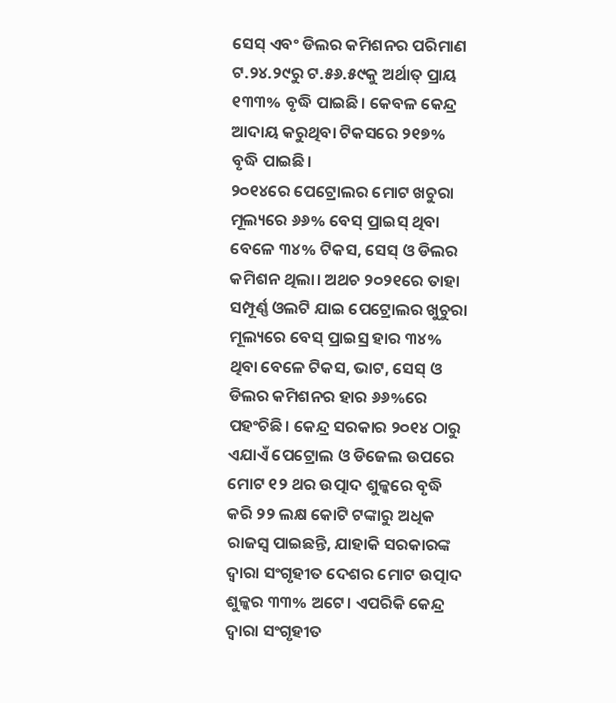ସେସ୍ ଏବଂ ଡିଲର କମିଶନର ପରିମାଣ ଟ.୨୪.୨୯ରୁ ଟ.୫୬.୫୯କୁ ଅର୍ଥାତ୍ ପ୍ରାୟ ୧୩୩% ବୃଦ୍ଧି ପାଇଛି। କେବଳ କେନ୍ଦ୍ର ଆଦାୟ କରୁଥିବା ଟିକସରେ ୨୧୭% ବୃଦ୍ଧି ପାଇଛି।
୨୦୧୪ରେ ପେଟ୍ରୋଲର ମୋଟ ଖଚୁରା ମୂଲ୍ୟରେ ୬୬% ବେସ୍ ପ୍ରାଇସ୍ ଥିବା ବେଳେ ୩୪% ଟିକସ, ସେସ୍ ଓ ଡିଲର କମିଶନ ଥିଲା। ଅଥଚ ୨୦୨୧ରେ ତାହା ସମ୍ପୂର୍ଣ୍ଣ ଓଲଟି ଯାଇ ପେଟ୍ରୋଲର ଖୁଚୁରା ମୂଲ୍ୟରେ ବେସ୍ ପ୍ରାଇସ୍ର ହାର ୩୪% ଥିବା ବେଳେ ଟିକସ, ଭାଟ, ସେସ୍ ଓ ଡିଲର କମିଶନର ହାର ୬୬%ରେ ପହଂଚିଛି। କେନ୍ଦ୍ର ସରକାର ୨୦୧୪ ଠାରୁ ଏଯାଏଁ ପେଟ୍ରୋଲ ଓ ଡିଜେଲ ଉପରେ ମୋଟ ୧୨ ଥର ଉତ୍ପାଦ ଶୁଳ୍କରେ ବୃଦ୍ଧି କରି ୨୨ ଲକ୍ଷ କୋଟି ଟଙ୍କାରୁ ଅଧିକ ରାଜସ୍ୱ ପାଇଛନ୍ତି, ଯାହାକି ସରକାରଙ୍କ ଦ୍ୱାରା ସଂଗୃହୀତ ଦେଶର ମୋଟ ଉତ୍ପାଦ ଶୁଳ୍କର ୩୩% ଅଟେ। ଏପରିକି କେନ୍ଦ୍ର ଦ୍ୱାରା ସଂଗୃହୀତ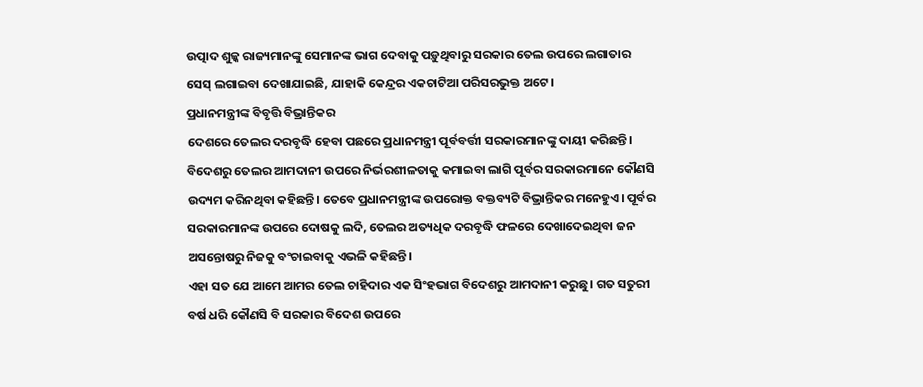ଉତ୍ପାଦ ଶୁଳ୍କ ରାଜ୍ୟମାନଙ୍କୁ ସେମାନଙ୍କ ଭାଗ ଦେବାକୁ ପଡ଼ୁଥିବାରୁ ସରକାର ତେଲ ଉପରେ ଲଗାତାର ସେସ୍ ଲଗାଇବା ଦେଖାଯାଇଛି, ଯାହାକି କେନ୍ଦ୍ରର ଏକଚାଟିଆ ପରିସରଭୁକ୍ତ ଅଟେ।
ପ୍ରଧାନମନ୍ତ୍ରୀଙ୍କ ବିବୃତ୍ତି ବିଭ୍ରାନ୍ତିକର
ଦେଶରେ ତେଲର ଦରବୃଦ୍ଧି ହେବା ପଛରେ ପ୍ରଧାନମନ୍ତ୍ରୀ ପୂର୍ବବର୍ତ୍ତୀ ସରକାରମାନଙ୍କୁ ଦାୟୀ କରିଛନ୍ତି। ବିଦେଶରୁ ତେଲର ଆମଦାନୀ ଉପରେ ନିର୍ଭରଶୀଳତାକୁ କମାଇବା ଲାଗି ପୂର୍ବର ସରକାରମାନେ କୌଣସି ଉଦ୍ୟମ କରିନଥିବା କହିଛନ୍ତି। ତେବେ ପ୍ରଧାନମନ୍ତ୍ରୀଙ୍କ ଉପରୋକ୍ତ ବକ୍ତବ୍ୟଟି ବିଭ୍ରାନ୍ତିକର ମନେହୁଏ। ପୂର୍ବର ସରକାରମାନଙ୍କ ଉପରେ ଦୋଷକୁ ଲଦି, ତେଲର ଅତ୍ୟଧିକ ଦରବୃଦ୍ଧି ଫଳରେ ଦେଖାଦେଇଥିବା ଜନ ଅସନ୍ତୋଷରୁ ନିଜକୁ ବଂଚାଇବାକୁ ଏଭଳି କହିଛନ୍ତି।
ଏହା ସତ ଯେ ଆମେ ଆମର ତେଲ ଚାହିଦାର ଏକ ସିଂହଭାଗ ବିଦେଶରୁ ଆମଦାନୀ କରୁଛୁ। ଗତ ସତୁରୀ ବର୍ଷ ଧରି କୌଣସି ବି ସରକାର ବିଦେଶ ଉପରେ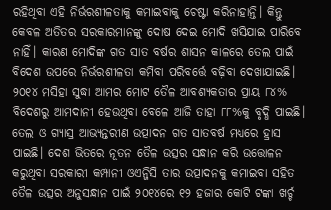ରହିଥିବା ଏହି ନିର୍ଭରଶୀଳତାକୁ କମାଇବାକୁ ଚେଷ୍ଟା କରିନାହାନ୍ତି। କିନ୍ତୁ କେବଳ ଅତିତର ସରକାରମାନଙ୍କୁ ଦୋଷ ଦେଇ ମୋଦି ଖସିଯାଇ ପାରିବେ ନାହିଁ। କାରଣ ମୋଦିଙ୍କ ଗତ ସାତ ବର୍ଷର ଶାସନ କାଳରେ ତେଲ ପାଇଁ ବିଦେଶ ଉପରେ ନିର୍ଭରଶୀଳତା କମିବା ପରିବର୍ତ୍ତେ ବଢ଼ିବା ଦେଖାଯାଇଛି।
୨୦୧୪ ମସିହା ସୁଦ୍ଧା ଆମର ମୋଟ ତୈଳ ଆବଶ୍ୟକତାର ପ୍ରାୟ ୮୪% ବିଦେଶରୁ ଆମଦାନୀ ହେଉଥିବା ବେଳେ ଆଜି ତାହା ୮୮%କୁ ବୃଦ୍ଧି ପାଇଛି। ତେଲ ଓ ଗ୍ୟାସ୍ର ଆଭ୍ୟନ୍ତରୀଣ ଉତ୍ପାଦନ ଗତ ସାତବର୍ଷ ମଧ୍ୟରେ ହ୍ରାସ ପାଇଛି। ଦେଶ ଭିତରେ ନୂତନ ତୈଳ ଉତ୍ସର ସନ୍ଧାନ କରି ଉତ୍ତୋଳନ କରୁଥିବା ସରକାରୀ କମ୍ପାନୀ ଓଏନ୍ଜିସି ତାର ଉତ୍ପାଦନକୁ କମାଇବା ସହିତ ତୈଳ ଉତ୍ସର ଅନୁସନ୍ଧାନ ପାଇଁ ୨୦୧୪ରେ ୧୨ ହଜାର କୋଟି ଟଙ୍କା ଖର୍ଚ୍ଚ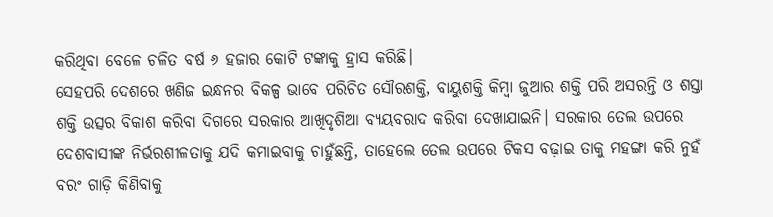କରିଥିବା ବେଳେ ଚଳିତ ବର୍ଷ ୬ ହଜାର କୋଟି ଟଙ୍କାକୁ ହ୍ରାସ କରିଛି।
ସେହପରି ଦେଶରେ ଖଣିଜ ଇନ୍ଧନର ବିକଳ୍ପ ଭାବେ ପରିଚିତ ସୌରଶକ୍ତି, ବାୟୁଶକ୍ତି କିମ୍ବା ଜୁଆର ଶକ୍ତି ପରି ଅସରନ୍ତି ଓ ଶସ୍ତା ଶକ୍ତି ଉତ୍ସର ବିକାଶ କରିବା ଦିଗରେ ସରକାର ଆଖିଦୃଶିଆ ବ୍ୟୟବରାଦ କରିବା ଦେଖାଯାଇନି। ସରକାର ତେଲ ଉପରେ ଦେଶବାସୀଙ୍କ ନିର୍ଭରଶୀଳତାକୁ ଯଦି କମାଇବାକୁ ଚାହୁଁଛନ୍ତି, ତାହେଲେ ତେଲ ଉପରେ ଟିକସ ବଢ଼ାଇ ତାକୁ ମହଙ୍ଗା କରି ନୁହଁ ବରଂ ଗାଡ଼ି କିଣିବାକୁ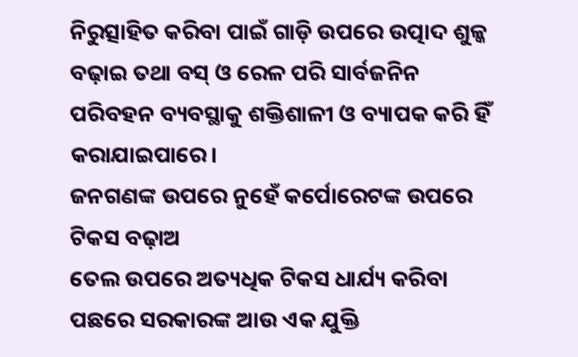ନିରୁତ୍ସାହିତ କରିବା ପାଇଁ ଗାଡ଼ି ଉପରେ ଉତ୍ପାଦ ଶୁଳ୍କ ବଢ଼ାଇ ତଥା ବସ୍ ଓ ରେଳ ପରି ସାର୍ବଜନିନ ପରିବହନ ବ୍ୟବସ୍ଥାକୁ ଶକ୍ତିଶାଳୀ ଓ ବ୍ୟାପକ କରି ହିଁ କରାଯାଇପାରେ।
ଜନଗଣଙ୍କ ଉପରେ ନୁହେଁ କର୍ପୋରେଟଙ୍କ ଉପରେ ଟିକସ ବଢ଼ାଅ
ତେଲ ଉପରେ ଅତ୍ୟଧିକ ଟିକସ ଧାର୍ଯ୍ୟ କରିବା ପଛରେ ସରକାରଙ୍କ ଆଉ ଏକ ଯୁକ୍ତି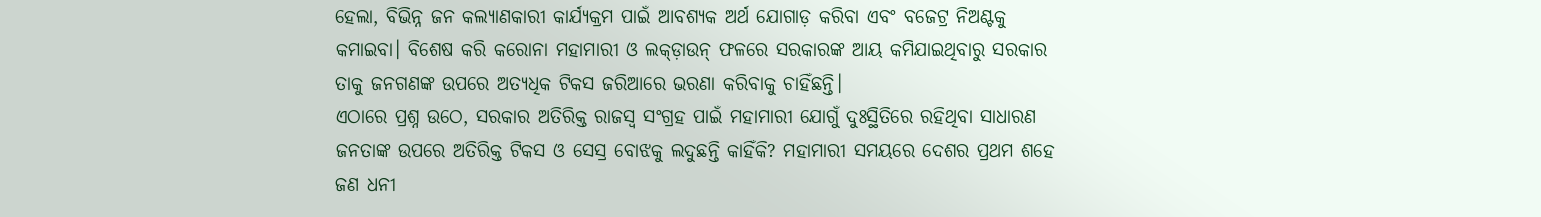ହେଲା, ବିଭିନ୍ନ ଜନ କଲ୍ୟାଣକାରୀ କାର୍ଯ୍ୟକ୍ରମ ପାଇଁ ଆବଶ୍ୟକ ଅର୍ଥ ଯୋଗାଡ଼ କରିବା ଏବଂ ବଜେଟ୍ର ନିଅଣ୍ଟକୁ କମାଇବା। ବିଶେଷ କରି କରୋନା ମହାମାରୀ ଓ ଲକ୍ଡ଼ାଉନ୍ ଫଳରେ ସରକାରଙ୍କ ଆୟ କମିଯାଇଥିବାରୁ ସରକାର ତାକୁ ଜନଗଣଙ୍କ ଉପରେ ଅତ୍ୟଧିକ ଟିକସ ଜରିଆରେ ଭରଣା କରିବାକୁ ଚାହିଁଛନ୍ତି।
ଏଠାରେ ପ୍ରଶ୍ନ ଉଠେ, ସରକାର ଅତିରିକ୍ତ ରାଜସ୍ୱ ସଂଗ୍ରହ ପାଇଁ ମହାମାରୀ ଯୋଗୁଁ ଦୁଃସ୍ଥିତିରେ ରହିଥିବା ସାଧାରଣ ଜନତାଙ୍କ ଉପରେ ଅତିରିକ୍ତ ଟିକସ ଓ ସେସ୍ର ବୋଝକୁ ଲଦୁଛନ୍ତି କାହିଁକି? ମହାମାରୀ ସମୟରେ ଦେଶର ପ୍ରଥମ ଶହେ ଜଣ ଧନୀ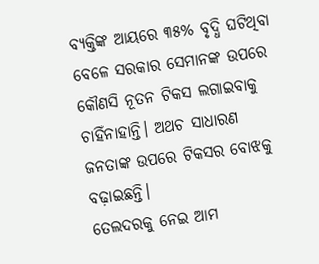ବ୍ୟକ୍ତିଙ୍କ ଆୟରେ ୩୫% ବୃଦ୍ଧି ଘଟିଥିବା ବେଳେ ସରକାର ସେମାନଙ୍କ ଉପରେ କୌଣସି ନୂତନ ଟିକସ ଲଗାଇବାକୁ ଚାହିଁନାହାନ୍ତି। ଅଥଚ ସାଧାରଣ ଜନତାଙ୍କ ଉପରେ ଟିକସର ବୋଝକୁ ବଢ଼ାଇଛନ୍ତି।
ତେଲଦରକୁ ନେଇ ଆମ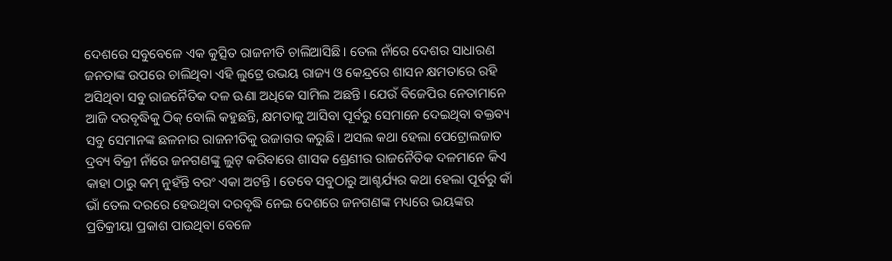ଦେଶରେ ସବୁବେଳେ ଏକ କୁତ୍ସିତ ରାଜନୀତି ଚାଲିଆସିଛି। ତେଲ ନାଁରେ ଦେଶର ସାଧାରଣ ଜନତାଙ୍କ ଉପରେ ଚାଲିଥିବା ଏହି ଲୁଟ୍ରେ ଉଭୟ ରାଜ୍ୟ ଓ କେନ୍ଦ୍ରରେ ଶାସନ କ୍ଷମତାରେ ରହି ଅସିଥିବା ସବୁ ରାଜନୈତିକ ଦଳ ଊଣା ଅଧିକେ ସାମିଲ ଅଛନ୍ତି। ଯେଉଁ ବିଜେପିର ନେତାମାନେ ଆଜି ଦରବୃଦ୍ଧିକୁ ଠିକ୍ ବୋଲି କହୁଛନ୍ତି, କ୍ଷମତାକୁ ଆସିବା ପୂର୍ବରୁ ସେମାନେ ଦେଇଥିବା ବକ୍ତବ୍ୟ ସବୁ ସେମାନଙ୍କ ଛଳନାର ରାଜନୀତିକୁ ଉଜାଗର କରୁଛି। ଅସଲ କଥା ହେଲା ପେଟ୍ରୋଲଜାତ ଦ୍ରବ୍ୟ ବିକ୍ରୀ ନାଁରେ ଜନଗଣଙ୍କୁ ଲୁଟ୍ କରିବାରେ ଶାସକ ଶ୍ରେଣୀର ରାଜନୈତିକ ଦଳମାନେ କିଏ କାହା ଠାରୁ କମ୍ ନୁହଁନ୍ତି ବରଂ ଏକା ଅଟନ୍ତି। ତେବେ ସବୁଠାରୁ ଆଶ୍ଚର୍ଯ୍ୟର କଥା ହେଲା ପୂର୍ବରୁ କାଁ ଭାଁ ତେଲ ଦରରେ ହେଉଥିବା ଦରବୃଦ୍ଧି ନେଇ ଦେଶରେ ଜନଗଣଙ୍କ ମଧ୍ୟରେ ଭୟଙ୍କର ପ୍ରତିକ୍ରୀୟା ପ୍ରକାଶ ପାଉଥିବା ବେଳେ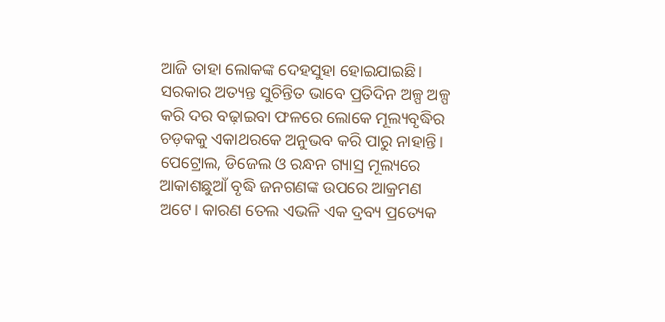ଆଜି ତାହା ଲୋକଙ୍କ ଦେହସୁହା ହୋଇଯାଇଛି। ସରକାର ଅତ୍ୟନ୍ତ ସୁଚିନ୍ତିତ ଭାବେ ପ୍ରତିଦିନ ଅଳ୍ପ ଅଳ୍ପ କରି ଦର ବଢ଼ାଇବା ଫଳରେ ଲୋକେ ମୂଲ୍ୟବୃଦ୍ଧିର ଚଡ଼କକୁ ଏକାଥରକେ ଅନୁଭବ କରି ପାରୁ ନାହାନ୍ତି।
ପେଟ୍ରୋଲ, ଡିଜେଲ ଓ ରନ୍ଧନ ଗ୍ୟାସ୍ର ମୂଲ୍ୟରେ ଆକାଶଛୁଆଁ ବୃଦ୍ଧି ଜନଗଣଙ୍କ ଉପରେ ଆକ୍ରମଣ ଅଟେ। କାରଣ ତେଲ ଏଭଳି ଏକ ଦ୍ରବ୍ୟ ପ୍ରତ୍ୟେକ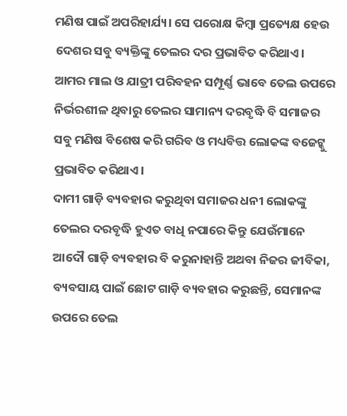ମଣିଷ ପାଇଁ ଅପରିହାର୍ଯ୍ୟ। ସେ ପରୋକ୍ଷ କିମ୍ବା ପ୍ରତ୍ୟେକ୍ଷ ହେଉ ଦେଶର ସବୁ ବ୍ୟକ୍ତିଙ୍କୁ ତେଲର ଦର ପ୍ରଭାବିତ କରିଥାଏ। ଆମର ମାଲ ଓ ଯାତ୍ରୀ ପରିବହନ ସମ୍ପୂର୍ଣ୍ଣ ଭାବେ ତେଲ ଉପରେ ନିର୍ଭରଶୀଳ ଥିବାରୁ ତେଲର ସାମାନ୍ୟ ଦରବୃଦ୍ଧି ବି ସମାଜର ସବୁ ମଣିଷ ବିଶେଷ କରି ଗରିବ ଓ ମଧ୍ୟବିତ୍ତ ଲୋକଙ୍କ ବଜେଟ୍କୁ ପ୍ରଭାବିତ କରିଥାଏ।
ଦାମୀ ଗାଡ଼ି ବ୍ୟବହାର କରୁଥିବା ସମାଜର ଧନୀ ଲୋକଙ୍କୁ ତେଲର ଦରବୃଦ୍ଧି ହୁଏତ ବାଧି ନପାରେ କିନ୍ତୁ ଯେଉଁମାନେ ଆଦୌ ଗାଡ଼ି ବ୍ୟବହାର ବି କରୁନାହାନ୍ତି ଅଥବା ନିଜର ଜୀବିକା, ବ୍ୟବସାୟ ପାଇଁ ଛୋଟ ଗାଡ଼ି ବ୍ୟବହାର କରୁଛନ୍ତି, ସେମାନଙ୍କ ଉପରେ ତେଲ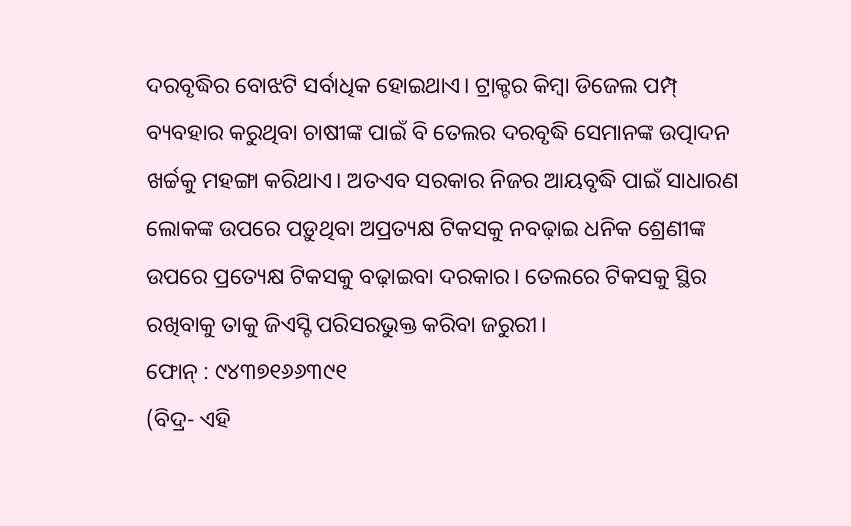ଦରବୃଦ୍ଧିର ବୋଝଟି ସର୍ବାଧିକ ହୋଇଥାଏ। ଟ୍ରାକ୍ଟର କିମ୍ବା ଡିଜେଲ ପମ୍ପ୍ ବ୍ୟବହାର କରୁଥିବା ଚାଷୀଙ୍କ ପାଇଁ ବି ତେଲର ଦରବୃଦ୍ଧି ସେମାନଙ୍କ ଉତ୍ପାଦନ ଖର୍ଚ୍ଚକୁ ମହଙ୍ଗା କରିଥାଏ। ଅତଏବ ସରକାର ନିଜର ଆୟବୃଦ୍ଧି ପାଇଁ ସାଧାରଣ ଲୋକଙ୍କ ଉପରେ ପଡ଼ୁଥିବା ଅପ୍ରତ୍ୟକ୍ଷ ଟିକସକୁ ନବଢ଼ାଇ ଧନିକ ଶ୍ରେଣୀଙ୍କ ଉପରେ ପ୍ରତ୍ୟେକ୍ଷ ଟିକସକୁ ବଢ଼ାଇବା ଦରକାର। ତେଲରେ ଟିକସକୁ ସ୍ଥିର ରଖିବାକୁ ତାକୁ ଜିଏସ୍ଟି ପରିସରଭୁକ୍ତ କରିବା ଜରୁରୀ।
ଫୋନ୍ : ୯୪୩୭୧୬୬୩୯୧
(ବିଦ୍ର- ଏହି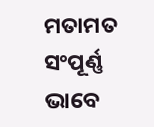ମତାମତ ସଂପୂର୍ଣ୍ଣ ଭାବେ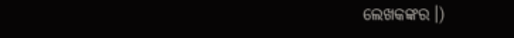ଲେଖକଙ୍କର।)